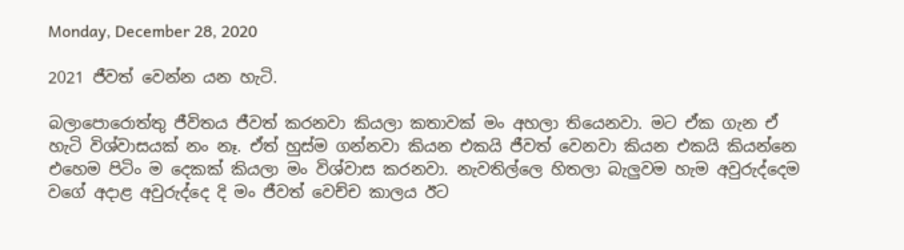Monday, December 28, 2020

2021 ජීවත් වෙන්න යන හැටි.

බලාපොරොත්තු ජීවිතය ජීවත් කරනවා කියලා කතාවක් මං අහලා තියෙනවා. මට ඒක ගැන ඒ හැටි විශ්වාසයක් නං නෑ. ඒත් හුස්ම ගන්නවා කියන එකයි ජීවත් වෙනවා කියන එකයි කියන්නෙ එහෙම පිටිං ම දෙකක් කියලා මං විශ්වාස කරනවා. නැවතිල්ලෙ හිතලා බැලුවම හැම අවුරුද්දෙම වගේ අදාළ අවුරුද්දෙ දි මං ජීවත් වෙච්ච කාලය ඊට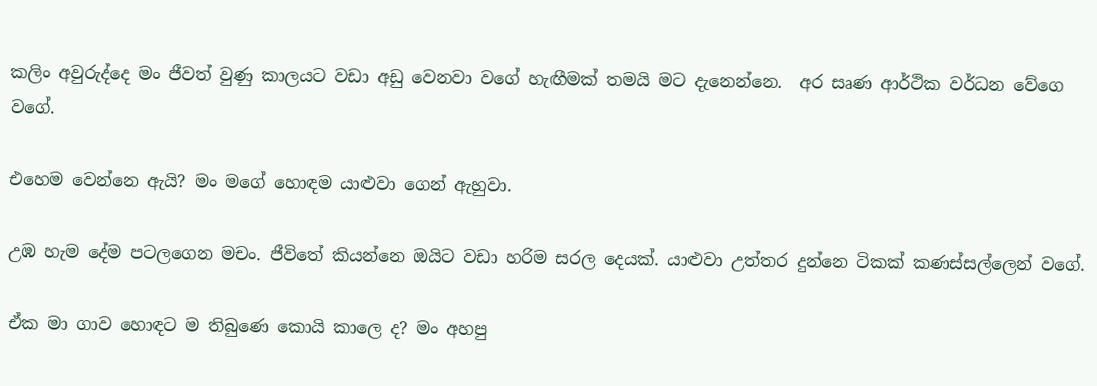කලිං අවුරුද්දෙ මං ජීවත් වුණු කාලයට වඩා අඩු වෙනවා වගේ හැඟීමක් තමයි මට දැනෙන්නෙ.  අර සෘණ ආර්ථික වර්ධන වේගෙ වගේ.

එහෙම වෙන්නෙ ඇයි? මං මගේ හොඳම යාළුවා ගෙන් ඇහුවා.

උඹ හැම දේම පටලගෙන මචං. ජීවිතේ කියන්නෙ ඔයිට වඩා හරිම සරල දෙයක්. යාළුවා උත්තර දුන්නෙ ටිකක් කණස්සල්ලෙන් වගේ.

ඒක මා ගාව හොඳට ම තිබුණෙ කොයි කාලෙ ද? මං අහපු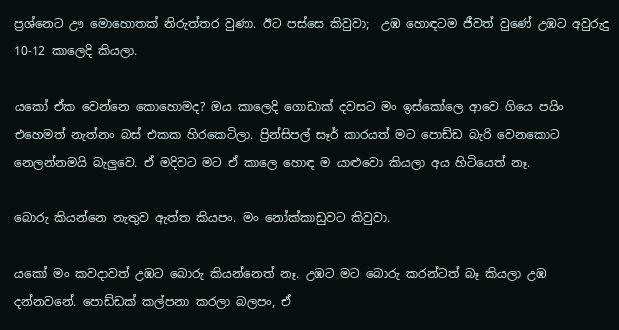ප්‍රශ්නෙට ඌ මොහොතක් නිරුත්තර වුණා. ඊට පස්සෙ කිවුවා;  උඹ හොඳටම ජීවත් වුණේ උඹට අවුරුදු 10-12 කාලෙදි කියලා.

යකෝ ඒක වෙන්නෙ කොහොමද? ඔය කාලෙදි ගොඩාක් දවසට මං ඉස්කෝලෙ ආවෙ ගියෙ පයිං එහෙමත් නැත්නං බස් එකක හිරකෙටිලා. ප්‍රින්සිපල් සෑර් කාරයත් මට පොඩ්ඩ බැරි වෙනකොට නෙලන්නමයි බැලුවෙ. ඒ මදිවට මට ඒ කාලෙ හොඳ ම යාළුවො කියලා අය හිටියෙත් නෑ.

බොරු කියන්නෙ නැතුව ඇත්ත කියපං. මං නෝක්කාඩුවට කිවුවා.

යකෝ මං කවදාවත් උඹට බොරු කියන්නෙත් නෑ. උඹට මට බොරු කරන්ටත් බෑ කියලා උඹ දන්නවනේ. පොඩ්ඩක් කල්පනා කරලා බලපං, ඒ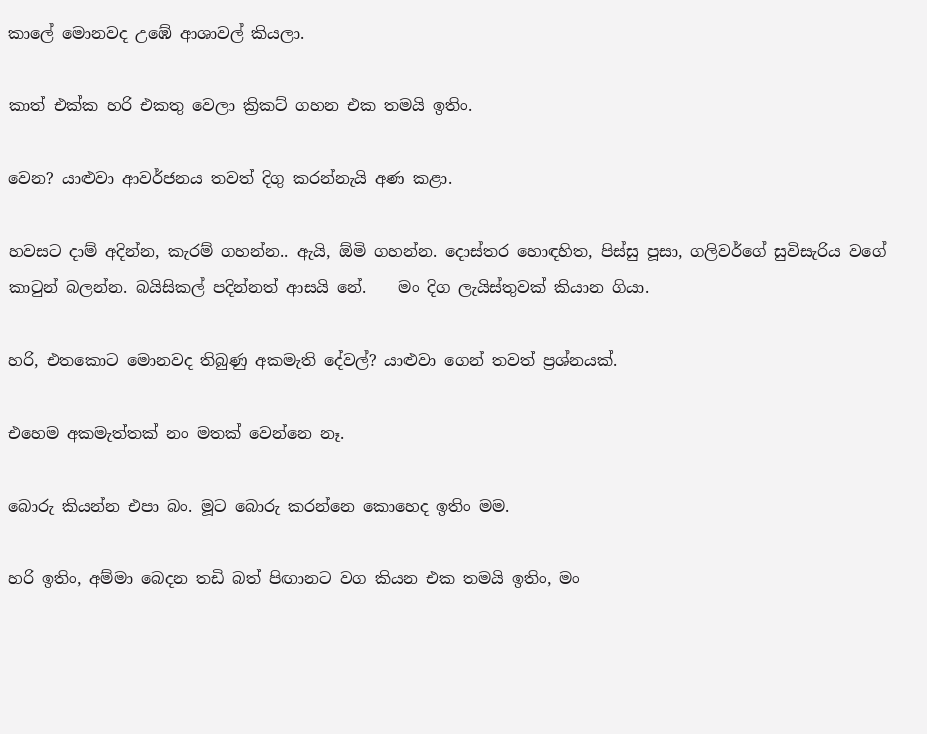කාලේ මොනවද උඹේ ආශාවල් කියලා.

කාත් එක්ක හරි එකතු වෙලා ක්‍රිකට් ගහන එක තමයි ඉතිං.

වෙන? යාළුවා ආවර්ජනය තවත් දිගු කරන්නැයි අණ කළා.

හවසට දාම් අදින්න, කැරම් ගහන්න.. ඇයි, ඕමි ගහන්න. දොස්තර හොඳහිත, පිස්සු පූසා, ගලිවර්ගේ සුවිසැරිය වගේ කාටුන් බලන්න. බයිසිකල් පදින්නත් ආසයි නේ.    මං දිග ලැයිස්තුවක් කියාන ගියා.

හරි, එතකොට මොනවද තිබුණු අකමැති දේවල්? යාළුවා ගෙන් තවත් ප්‍රශ්නයක්.

එහෙම අකමැත්තක් නං මතක් වෙන්නෙ නෑ.

බොරු කියන්න එපා බං. මූට බොරු කරන්නෙ කොහෙද ඉතිං මම.

හරි ඉතිං, අම්මා බෙදන තඩි බත් පිඟානට වග කියන එක තමයි ඉතිං, මං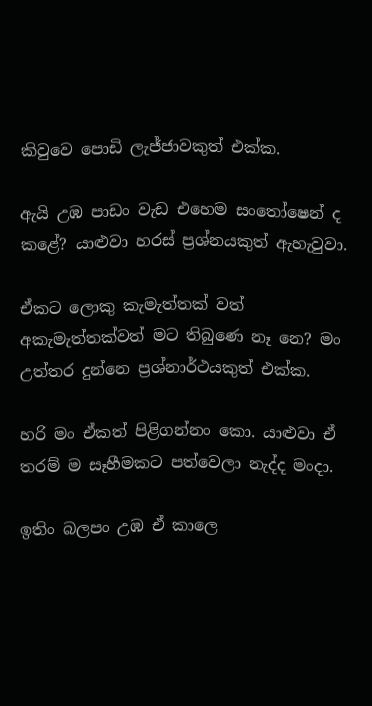කිවුවෙ පොඩි ලැජ්ජාවකුත් එක්ක.

ඇයි උඹ පාඩං වැඩ එහෙම සංතෝෂෙන් ද කළේ? යාළුවා හරස් ප්‍රශ්නයකුත් ඇහැවුවා.

ඒකට ලොකු කැමැත්තක් වත් අකැමැත්තක්වත් මට තිබුණෙ නෑ නෙ? මං උත්තර දුන්නෙ ප්‍රශ්නාර්ථයකුත් එක්ක.

හරි මං ඒකත් පිළිගන්නං කො. යාළුවා ඒ තරම් ම සෑහීමකට පත්වෙලා නැද්ද මංදා.

ඉතිං බලපං උඹ ඒ කාලෙ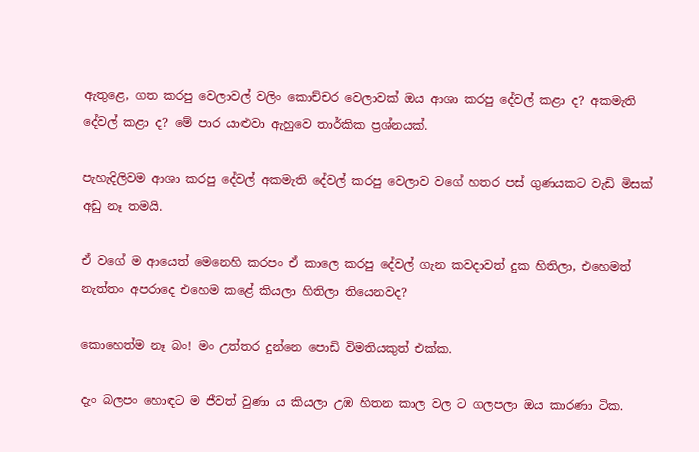ඇතුළෙ, ගත කරපු වෙලාවල් වලිං කොච්චර වෙලාවක් ඔය ආශා කරපු දේවල් කළා ද? අකමැති දේවල් කළා ද? මේ පාර යාළුවා ඇහුවෙ තාර්කික ප්‍රශ්නයක්.

පැහැදිලිවම ආශා කරපු දේවල් අකමැති දේවල් කරපු වෙලාව වගේ හතර පස් ගුණයකට වැඩි මිසක් අඩු නෑ තමයි.

ඒ වගේ ම ආයෙත් මෙනෙහි කරපං ඒ කාලෙ කරපු දේවල් ගැන කවදාවත් දුක හිතිලා, එහෙමත් නැත්තං අපරාදෙ එහෙම කළේ කියලා හිතිලා තියෙනවද?

කොහෙත්ම නෑ බං! මං උත්තර දුන්නෙ පොඩි විමතියකුත් එක්ක.

දැං බලපං හොඳට ම ජීවත් වුණා ය කියලා උඹ හිතන කාල වල ට ගලපලා ඔය කාරණා ටික.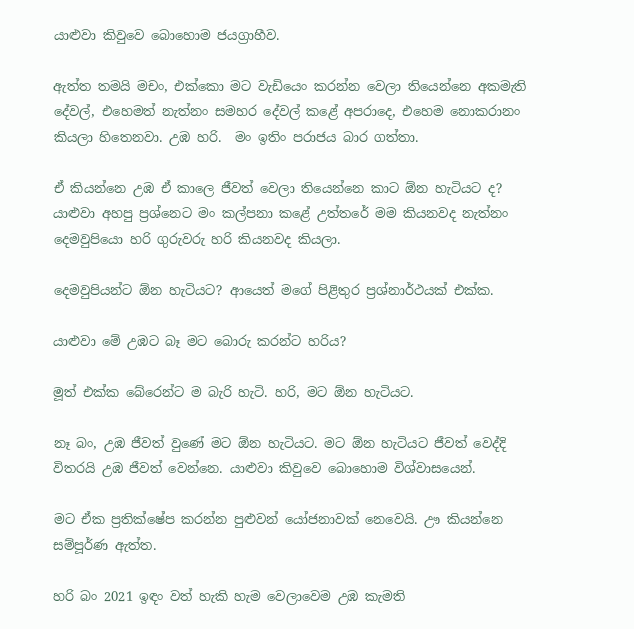යාළුවා කිවුවෙ බොහොම ජයග්‍රාහීව.

ඇත්ත තමයි මචං, එක්කො මට වැඩියෙං කරන්න වෙලා තියෙන්නෙ අකමැති දේවල්, එහෙමත් නැත්නං සමහර දේවල් කළේ අපරාදෙ, එහෙම නොකරානං කියලා හිතෙනවා. උඹ හරි.  මං ඉතිං පරාජය බාර ගත්තා.

ඒ කියන්නෙ උඹ ඒ කාලෙ ජීවත් වෙලා තියෙන්නෙ කාට ඕන හැටියට ද? යාළුවා අහපු ප්‍රශ්නෙට මං කල්පනා කළේ උත්තරේ මම කියනවද නැත්නං දෙමවුපියො හරි ගුරුවරු හරි කියනවද කියලා.

දෙමවුපියන්ට ඕන හැටියට? ආයෙත් මගේ පිළිතුර ප්‍රශ්නාර්ථයක් එක්ක.

යාළුවා මේ උඹට බෑ මට බොරු කරන්ට හරිය?

මූත් එක්ක බේරෙන්ට ම බැරි හැටි. හරි, මට ඕන හැටියට.

නෑ බං, උඹ ජීවත් වුණේ මට ඕන හැටියට. මට ඕන හැටියට ජීවත් වෙද්දි විතරයි උඹ ජීවත් වෙන්නෙ. යාළුවා කිවුවෙ බොහොම විශ්වාසයෙන්.

මට ඒක ප්‍රතික්ෂේප කරන්න පුළුවන් යෝජනාවක් නෙවෙයි. ඌ කියන්නෙ සම්පූර්ණ ඇත්ත.

හරි බං 2021 ඉඳං වත් හැකි හැම වෙලාවෙම උඹ කැමති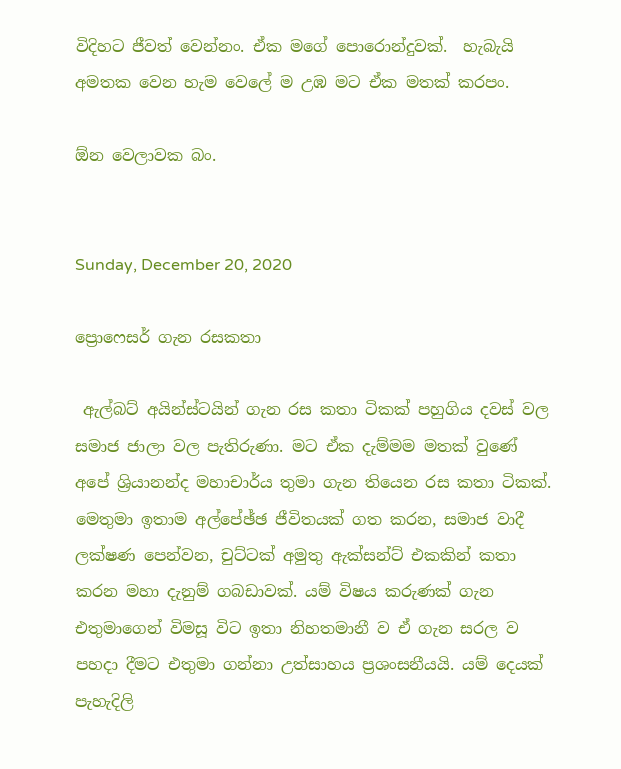විදිහට ජීවත් වෙන්නං. ඒක මගේ පොරොන්දුවක්.  හැබැයි අමතක වෙන හැම වෙලේ ම උඹ මට ඒක මතක් කරපං.

ඕන වෙලාවක බං.


Sunday, December 20, 2020

ප්‍රොෆෙසර් ගැන රසකතා

 ඇල්බට් අයින්ස්ටයින් ගැන රස කතා ටිකක් පහුගිය දවස් වල සමාජ ජාලා වල පැතිරුණා. මට ඒක දැම්මම මතක් වුණේ අපේ ශ්‍රියානන්ද මහාචාර්ය තුමා ගැන තියෙන රස කතා ටිකක්.  මෙතුමා ඉතාම අල්පේඡ්ඡ ජීවිතයක් ගත කරන, සමාජ වාදී ලක්ෂණ පෙන්වන, චුට්ටක් අමුතු ඇක්සන්ට් එකකින් කතා කරන මහා දැනුම් ගබඩාවක්. යම් විෂය කරුණක් ගැන එතුමාගෙන් විමසූ විට ඉතා නිහතමානී ව ඒ ගැන සරල ව පහදා දීමට එතුමා ගන්නා උත්සාහය ප්‍රශංසනීයයි. යම් දෙයක් පැහැදිලි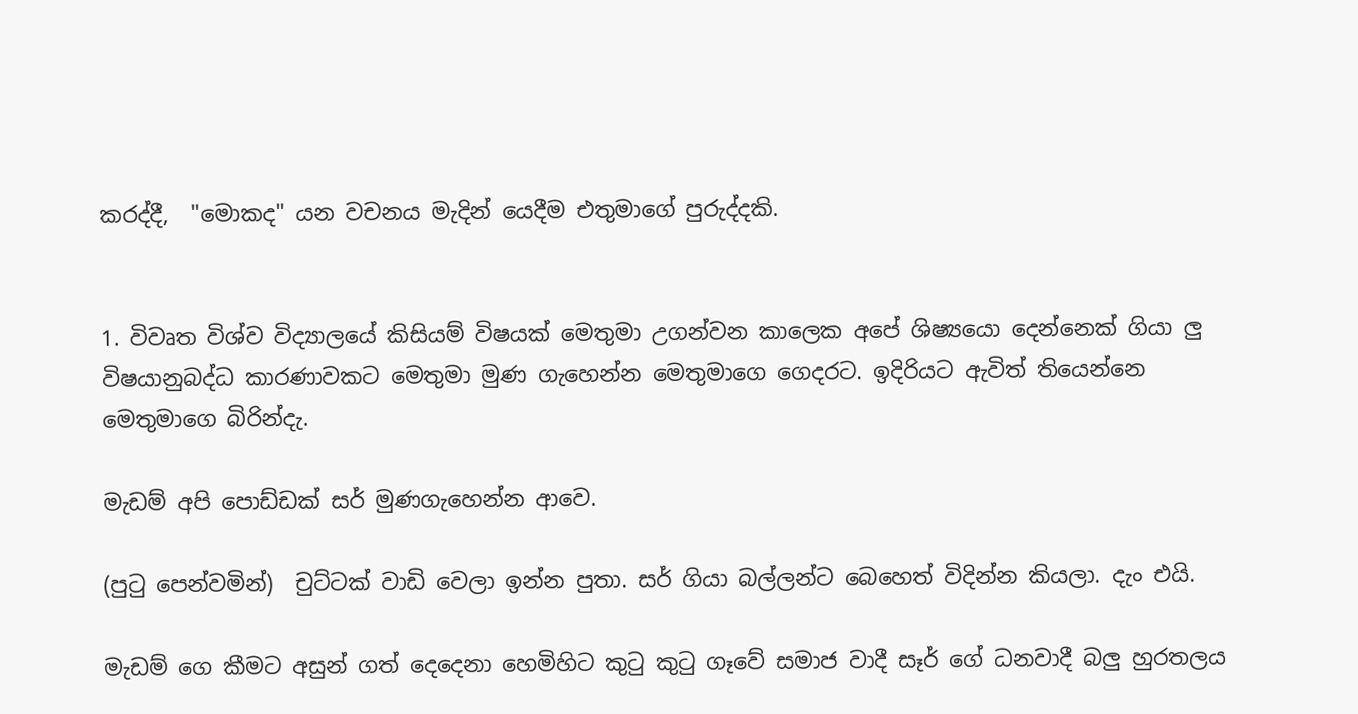කරද්දී,  "මොකද" යන වචනය මැදින් යෙදීම එතුමාගේ පුරුද්දකි.


1. විවෘත විශ්ව විද්‍යාලයේ කිසියම් විෂයක් මෙතුමා උගන්වන කාලෙක අපේ ශිෂ්‍යයො දෙන්නෙක් ගියා ලු විෂයානුබද්ධ කාරණාවකට මෙතුමා මුණ ගැහෙන්න මෙතුමාගෙ ගෙදරට. ඉදිරියට ඇවිත් තියෙන්නෙ මෙතුමාගෙ බිරින්දැ.

මැඩම් අපි පොඩ්ඩක් සර් මුණගැහෙන්න ආවෙ.

(පුටු පෙන්වමින්)  චුට්ටක් වාඩි වෙලා ඉන්න පුතා. සර් ගියා බල්ලන්ට බෙහෙත් විදින්න කියලා. දැං එයි.

මැඩම් ගෙ කීමට අසුන් ගත් දෙදෙනා හෙමිහිට කුටු කුටු ගෑවේ සමාජ වාදී සෑර් ගේ ධනවාදී බලු හුරතලය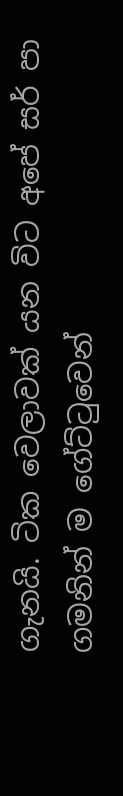ගැනයි. ටික වෙලාවක් යන විට අපේ සර් පා ගමනින් ම ගේට්ටුවෙන්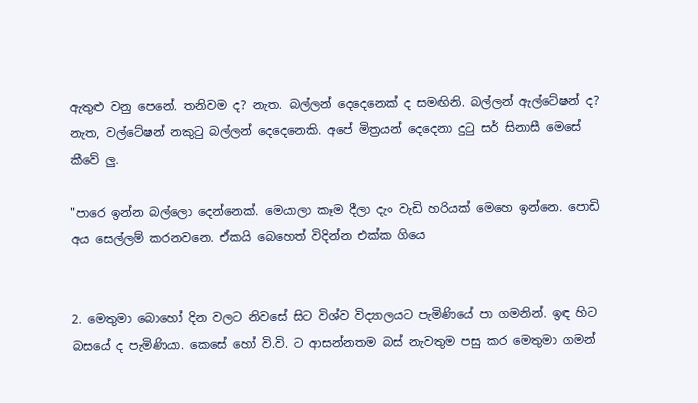ඇතුළු වනු පෙනේ. තනිවම ද? නැත. බල්ලන් දෙදෙනෙක් ද සමඟිනි. බල්ලන් ඇල්ටේෂන් ද? නැත, වල්ටේෂන් නකුටු බල්ලන් දෙදෙනෙකි. අපේ මිත්‍රයන් දෙදෙනා දුටු සර් සිනාසී මෙසේ කීවේ ලු.

"පාරෙ ඉන්න බල්ලො දෙන්නෙක්. මෙයාලා කෑම දීලා දැං වැඩි හරියක් මෙහෙ ඉන්නෙ. පොඩි අය සෙල්ලම් කරනවනෙ. ඒකයි බෙහෙත් විදින්න එක්ක ගියෙ


2. මෙතුමා බොහෝ දින වලට නිවසේ සිට විශ්ව විද්‍යාලයට පැමිණියේ පා ගමනින්. ඉඳ හිට බසයේ ද පැමිණියා. කෙසේ හෝ වි.වි. ට ආසන්නතම බස් නැවතුම පසු කර මෙතුමා ගමන්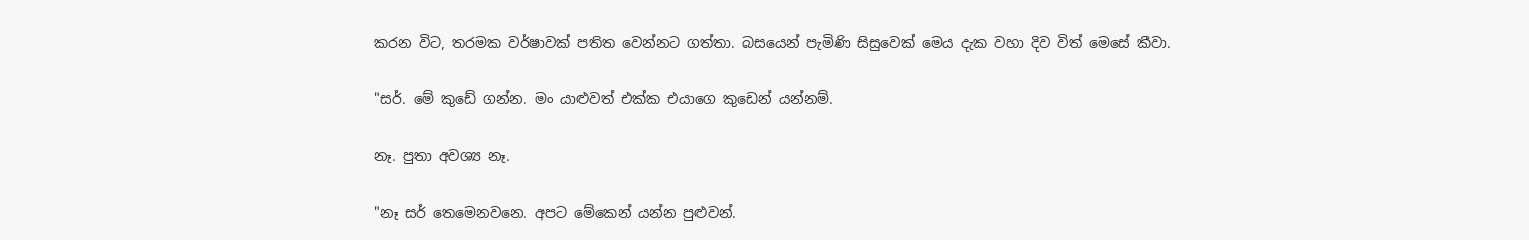කරන විට, තරමක වර්ෂාවක් පතිත වෙන්නට ගත්තා. බසයෙන් පැමිණි සිසුවෙක් මෙය දැක වහා දිව විත් මෙසේ කීවා.

"සර්. මේ කුඩේ ගන්න. මං යාළුවත් එක්ක එයාගෙ කුඩෙන් යන්නම්.

නෑ. පුතා අවශ්‍ය නෑ.

"නෑ සර් තෙමෙනවනෙ. අපට මේකෙන් යන්න පුළුවන්.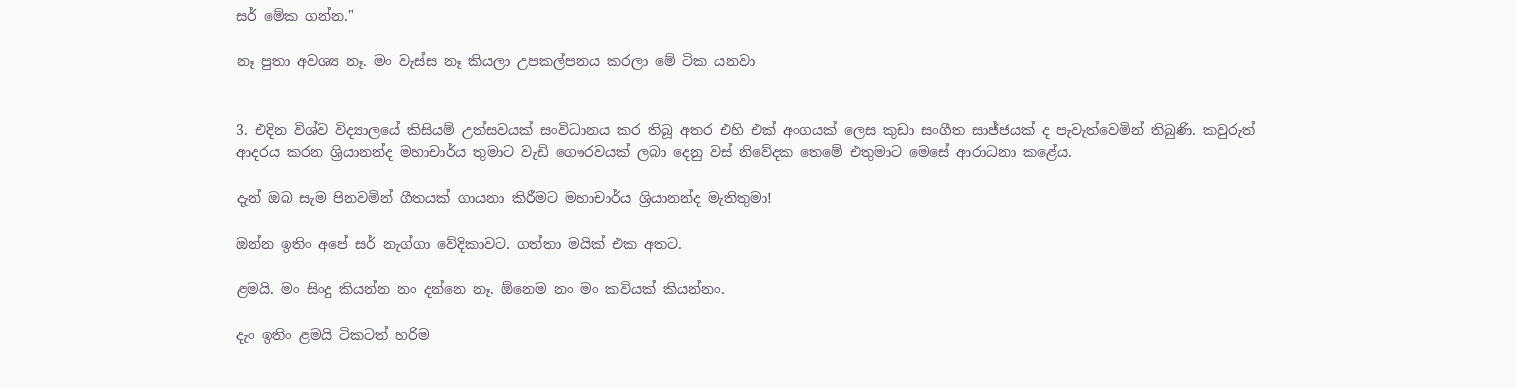සර් මේක ගන්න."

නෑ පුතා අවශ්‍ය නෑ. මං වැස්ස නෑ කියලා උපකල්පනය කරලා මේ ටික යනවා


3. එදින විශ්ව විද්‍යාලයේ කිසියම් උත්සවයක් සංවිධානය කර තිබූ අතර එහි එක් අංගයක් ලෙස කුඩා සංගීත සාජ්ජයක් ද පැවැත්වෙමින් තිබුණි. කවුරුත් ආදරය කරන ශ්‍රියානන්ද මහාචාර්ය තුමාට වැඩි ගෞරවයක් ලබා දෙනු වස් නිවේදක තෙමේ එතුමාට මෙසේ ආරාධනා කළේය.

දැන් ඔබ සැම පිනවමින් ගීතයක් ගායනා කිරීමට මහාචාර්ය ශ්‍රියානන්ද මැතිතුමා!

ඔන්න ඉතිං අපේ සර් නැග්ගා වේදිකාවට. ගත්තා මයික් එක අතට.

ළමයි. මං සිංදු කියන්න නං දන්නෙ නෑ. ඕනෙම නං මං කවියක් කියන්නං.

දැං ඉතිං ළමයි ටිකටත් හරිම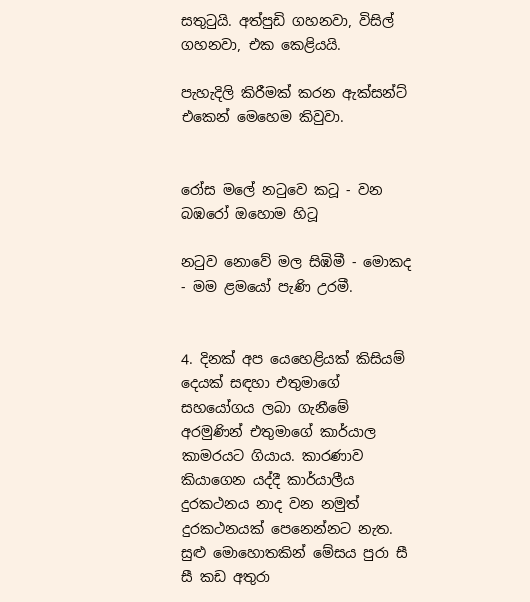සතුටුයි. අත්පුඩි ගහනවා, විසිල් ගහනවා, එක කෙළියයි.

පැහැදිලි කිරීමක් කරන ඇක්සන්ට් එකෙන් මෙහෙම කිවුවා.


රෝස මලේ නටුවෙ කටූ - වන බඹරෝ ඔහොම හිටූ

නටුව නොවේ මල සිඹිමී - මොකද - මම ළමයෝ පැණි උරමී.


4. දිනක් අප යෙහෙළියක් කිසියම් දෙයක් සඳහා එතුමාගේ සහයෝගය ලබා ගැනීමේ අරමුණින් එතුමාගේ කාර්යාල කාමරයට ගියාය. කාරණාව කියාගෙන යද්දී කාර්යාලීය දුරකථනය නාද වන නමුත් දුරකථනයක් පෙනෙන්නට නැත. සුළු මොහොතකින් මේසය පුරා සී සී කඩ අතුරා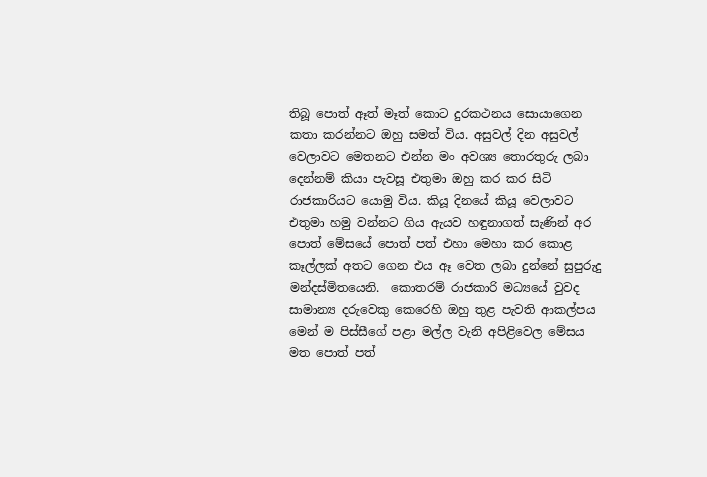තිබූ පොත් ඈත් මෑත් කොට දුරකථනය සොයාගෙන කතා කරන්නට ඔහු සමත් විය. අසුවල් දින අසුවල් වෙලාවට මෙතනට එන්න මං අවශ්‍ය තොරතුරු ලබා දෙන්නම් කියා පැවසූ එතුමා ඔහු කර කර සිටි රාජකාරියට යොමු විය. කියූ දිනයේ කියූ වෙලාවට එතුමා හමු වන්නට ගිය ඇයව හඳුනාගත් සැණින් අර පොත් මේසයේ පොත් පත් එහා මෙහා කර කොළ කෑල්ලක් අතට ගෙන එය ඈ වෙත ලබා දුන්නේ සුපුරුදු මන්දස්මිතයෙනි.  කොතරම් රාජකාරි මධ්‍යයේ වුවද සාමාන්‍ය දරුවෙකු කෙරෙහි ඔහු තුළ පැවති ආකල්පය මෙන් ම පිස්සීගේ පළා මල්ල වැනි අපිළිවෙල මේසය මත පොත් පත්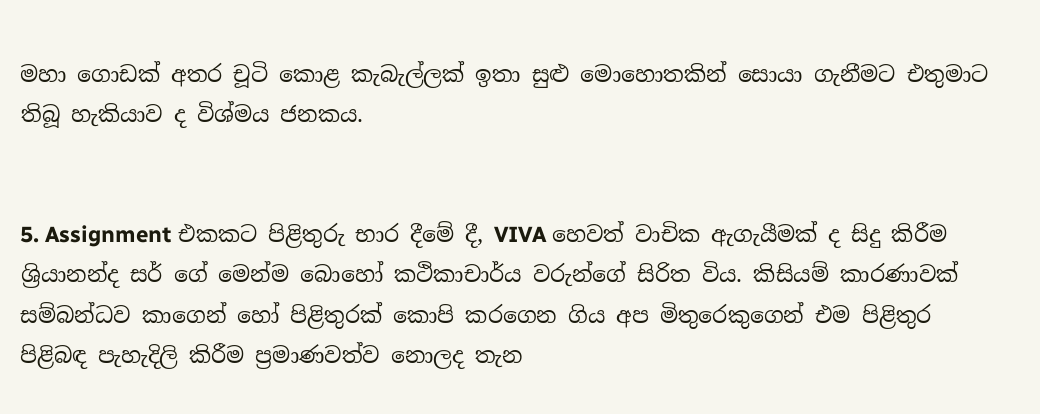මහා ගොඩක් අතර චූටි කොළ කැබැල්ලක් ඉතා සුළු මොහොතකින් සොයා ගැනීමට එතුමාට තිබූ හැකියාව ද විශ්මය ජනකය.


5. Assignment එකකට පිළිතුරු භාර දීමේ දී, VIVA හෙවත් වාචික ඇගැයීමක් ද සිදු කිරීම ශ්‍රියානන්ද සර් ගේ මෙන්ම බොහෝ කථිකාචාර්ය වරුන්ගේ සිරිත විය. කිසියම් කාරණාවක් සම්බන්ධව කාගෙන් හෝ පිළිතුරක් කොපි කරගෙන ගිය අප මිතුරෙකුගෙන් එම පිළිතුර පිළිබඳ පැහැදිලි කිරීම ප්‍රමාණවත්ව නොලද තැන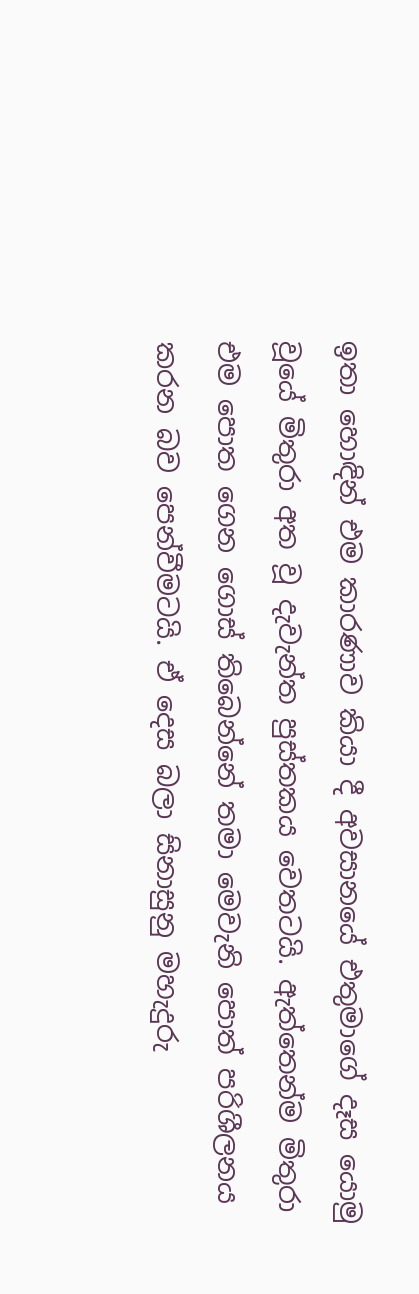ඉතා හොඳින් එම කාරණාව කියා දී අවසානයේ එතුමාගේ දෑස යොමු වූයේ මිතුරා අත වූ දැවැන්ත පුස්තකය වෙතටයි. ඇත්තෙන්ම මිතුරා එම පොත ගෙන ගොස් තිබෙන්නේ තමා මෙවැනි පොත් පරිශීලනය කරන බව පෙන්වීමටයි. ඒ දෙස බලා සිනාසුනු මහැදුරු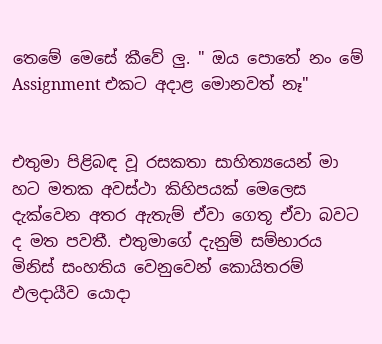තෙමේ මෙසේ කීවේ ලු. " ඔය පොතේ නං මේ Assignment එකට අදාළ මොනවත් නෑ"


එතුමා පිළිබඳ වූ රසකතා සාහිත්‍යයෙන් මා හට මතක අවස්ථා කිහිපයක් මෙලෙස දැක්වෙන අතර ඇතැම් ඒවා ගෙතූ ඒවා බවට ද මත පවතී. එතුමාගේ දැනුම් සම්භාරය මිනිස් සංහතිය වෙනුවෙන් කොයිතරම් ඵලදායීව යොදා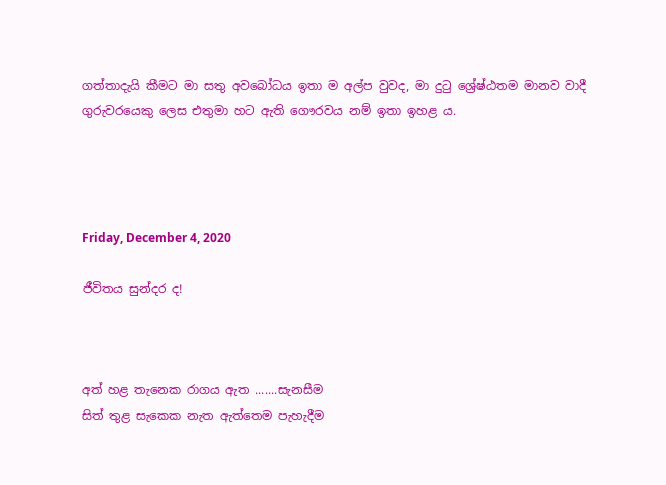ගත්තාදැයි කීමට මා සතු අවබෝධය ඉතා ම අල්ප වුවද, මා දුටු ශ්‍රේෂ්ඨතම මානව වාදී ගුරුවරයෙකු ලෙස එතුමා හට ඇති ගෞරවය නම් ඉතා ඉහළ ය.




Friday, December 4, 2020

ජීවිතය සුන්දර ද!



අත් හළ තැනෙක රාගය ඇත .......සැනසීම
සිත් තුළ සැකෙක නැත ඇත්තෙම පැහැදීම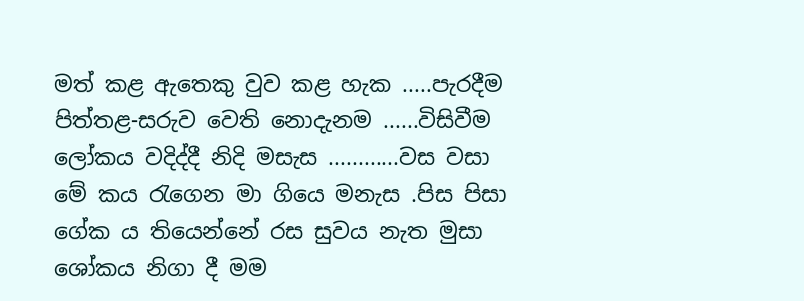මත් කළ ඇතෙකු වුව කළ හැක .....පැරදීම
පිත්තළ-සරුව වෙති නොදැනම ......විසිවීම
ලෝකය වදිද්දී නිදි මසැස ............වස වසා
මේ කය රැගෙන මා ගියෙ මනැස .පිස පිසා
ගේක ය තියෙන්නේ රස සුවය නැත මුසා
ශෝකය නිගා දී මම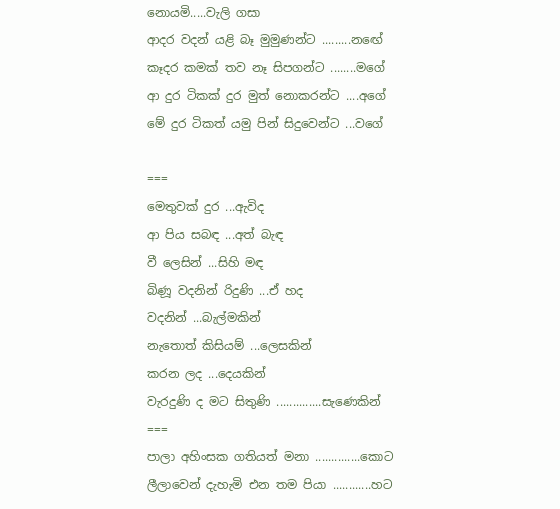නොයමි.....වැලි ගසා
ආදර වදන් යළි බෑ මුමුණන්ට .........නඟේ
කෑදර කමක් තව නෑ සිපගන්ට ........මගේ
ආ දුර ටිකක් දුර මුත් නොකරන්ට ....අගේ
මේ දුර ටිකත් යමු පින් සිදුවෙන්ට ...වගේ

===
මෙතුවක් දුර ...ඇවිද
ආ පිය සබඳ ...අත් බැඳ
වී ලෙසින් ...සිහි මඳ
බිණූ වදනින් රිදුණි ...ඒ හද
වදනින් ...බැල්මකින්
නැතොත් කිසියම් ...ලෙසකින්
කරන ලද ...දෙයකින්
වැරදුණි ද මට සිතුණි ..............සැණෙකින්
===
පාලා අහිංසක ගතියත් මනා ..............කොට
ලීලාවෙන් දැහැමි එන තම පියා ............හට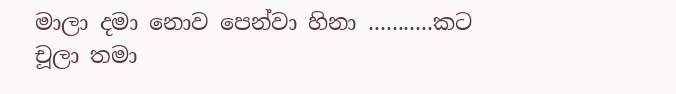මාලා දමා නොව පෙන්වා හිනා ...........කට
චූලා තමා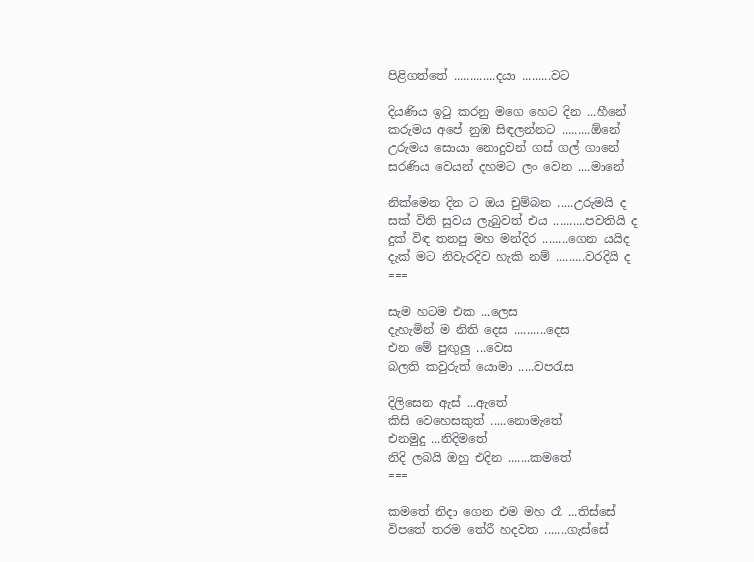පිළිගත්තේ .............දයා .........වට

දියණිය ඉටු කරනු මගෙ හෙට දින ...හීනේ
කරුමය අපේ නුඹ සිඳලන්නට .........ඕනේ
උරුමය සොයා නොදුවන් ගස් ගල් ගානේ
සරණිය වෙයන් දහමට ලං වෙන ....මානේ

නික්මෙන දින ට ඔය චුම්බන .....උරුමයි ද
සක් විති සුවය ලැබුවත් එය ..........පවතියි ද
දුක් විඳ තනපු මහ මන්දිර ........ගෙන යයිද
දැක් මට නිවැරදිව හැකි නම් .........වරදියි ද
===

සැම හටම එක ...ලෙස
දැහැමින් ම නිති දෙස ..........දෙස
එන මේ පුඟුලු ...වෙස
බලති කවුරුත් යොමා .....වපරැස

දිලිසෙන ඇස් ...ඇතේ
කිසි වෙහෙසකුත් .....නොමැතේ
එනමුදු ...නිදිමතේ
නිදි ලබයි ඔහු එදින .......කමතේ
===

කමතේ නිදා ගෙන එම මහ රෑ ...තිස්සේ
විපතේ තරම තේරී හදවත .......ගැස්සේ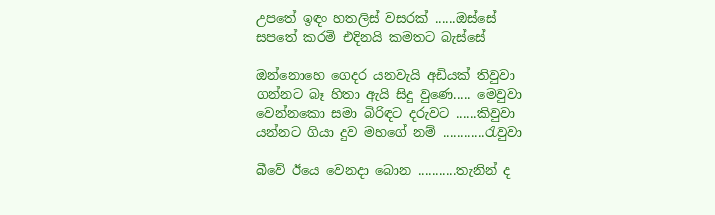උපතේ ඉඳං හතලිස් වසරක් ......ඔස්සේ
සපතේ කරමි එදිනයි කමතට බැස්සේ

ඔන්නොහෙ ගෙදර යනවැයි අඩියක් තිවුවා
ගන්නට බෑ හිතා ඇයි සිදු වුණෙ..... මෙවුවා
වෙන්නකො සමා බිරිඳට දරුවට ......කිවුවා
යන්නට ගියා දුව මහගේ නම් ............රැවුවා

බීවේ ඊයෙ වෙනදා බොන ...........තැනින් ද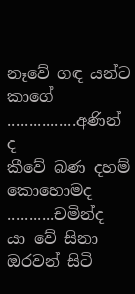නෑවේ ගඳ යන්ට කාගේ ................අණින් ද
කීවේ බණ දහම් කොහොමද ...........චමින්ද
යා වේ සිනා ඔරවන් සිටි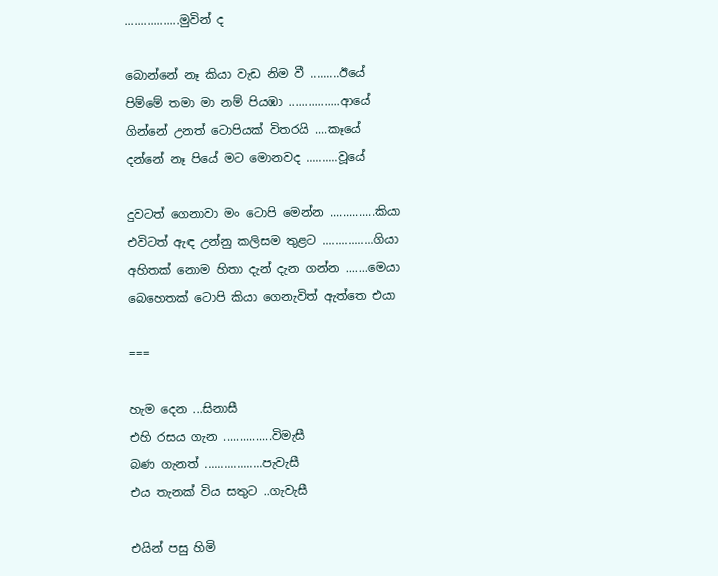.................මුවින් ද

බොන්නේ නෑ කියා වැඩ නිම වී .........ඊයේ
පිම්මේ තමා මා නම් පියඹා ................ආයේ
ගින්නේ උනත් ටොපියක් විතරයි ....කෑයේ
දන්නේ නෑ පියේ මට මොනවද ..........වූයේ

දුවටත් ගෙනාවා මං ටොපි මෙන්න ..............කියා
එවිටත් ඇඳ උන්නු කලිසම තුළට ................ගියා
අහිතක් නොම හිතා දැන් දැන ගන්න .......මෙයා
බෙහෙතක් ටොපි කියා ගෙනැවිත් ඇත්තෙ එයා

===

හැම දෙන ...සිනාසී
එහි රසය ගැන ...............විමැසී
බණ ගැනත් ..................පැවැසී
එය තැනක් විය සතුට ..ගැවැසී

එයින් පසු හිමි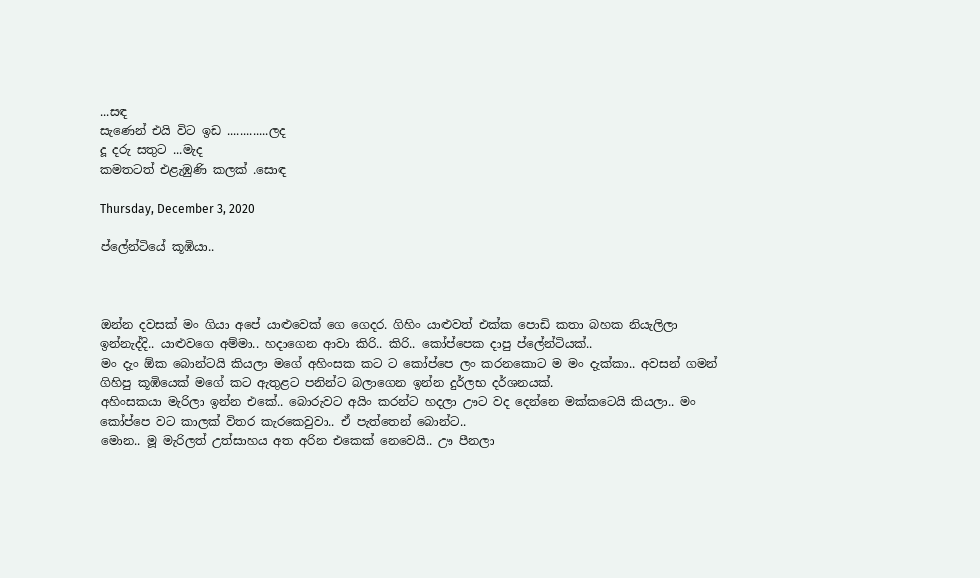...සඳ
සැණෙන් එයි විට ඉඩ .............ලද
දූ දරු සතුට ...මැද
කමතටත් එළැඹුණි කලක් .සොඳ

Thursday, December 3, 2020

ප්ලේන්ටියේ කූඹියා..



ඔන්න දවසක් මං ගියා අපේ යාළුවෙක් ගෙ ගෙදර. ගිහිං යාළුවත් එක්ක පොඩි කතා බහක නියැලිලා ඉන්නැද්දි.. යාළුවගෙ අම්මා.. හදාගෙන ආවා කිරි.. කිරි.. කෝප්පෙක දාපු ප්ලේන්ටියක්..
මං දැං ඕක බොන්ටයි කියලා මගේ අහිංසක කට ට කෝප්පෙ ලං කරනකොට ම මං දැක්කා.. අවසන් ගමන් ගිහිපු කූඹියෙක් මගේ කට ඇතුළට පනින්ට බලාගෙන ඉන්න දුර්ලභ දර්ශනයක්.
අහිංසකයා මැරිලා ඉන්න එකේ.. බොරුවට අයිං කරන්ට හදලා ඌට වද දෙන්නෙ මක්කටෙයි කියලා.. මං කෝප්පෙ වට කාලක් විතර කැරකෙවුවා.. ඒ පැත්තෙන් බොන්ට..
මොන.. මූ මැරිලත් උත්සාහය අත අරින එකෙක් නෙවෙයි.. ඌ පීනලා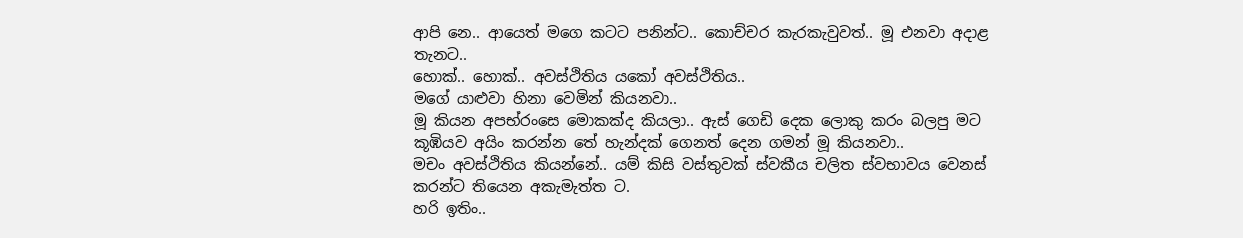ආපි නෙ.. ආයෙත් මගෙ කටට පනින්ට.. කොච්චර කැරකැවුවත්.. මූ එනවා අදාළ තැනට..
හොක්.. හොක්.. අවස්ථිතිය යකෝ අවස්ථිතිය..
මගේ යාළුවා හිනා වෙමින් කියනවා..
මූ කියන අපභ්රංසෙ මොකක්ද කියලා.. ඇස් ගෙඩි දෙක ලොකු කරං බලපු මට කූඹියව අයිං කරන්න තේ හැන්දක් ගෙනත් දෙන ගමන් මූ කියනවා..
මචං අවස්ථිතිය කියන්නේ.. යම් කිසි වස්තුවක් ස්වකීය චලිත ස්වභාවය වෙනස් කරන්ට තියෙන අකැමැත්ත ට.
හරි ඉතිං..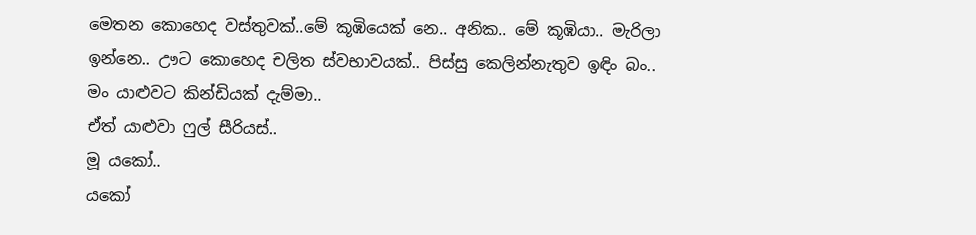මෙතන කොහෙද වස්තුවක්..මේ කූඹියෙක් නෙ.. අනික.. මේ කූඹියා.. මැරිලා ඉන්නෙ.. ඌට කොහෙද චලිත ස්වභාවයක්.. පිස්සු කෙලින්නැතුව ඉඳිං බං..
මං යාළුවට කින්ඩියක් දැම්මා..
ඒත් යාළුවා ෆුල් සීරියස්..
මූ යකෝ..
යකෝ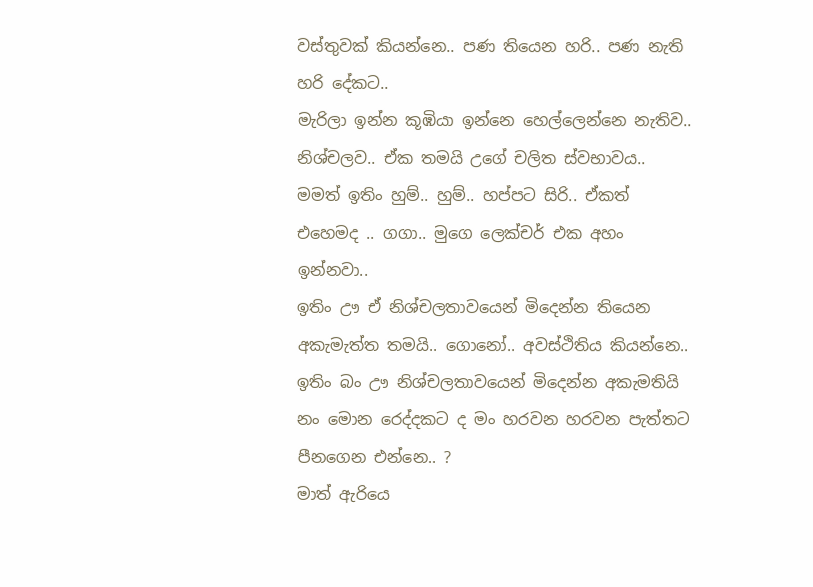වස්තුවක් කියන්නෙ.. පණ තියෙන හරි.. පණ නැති හරි දේකට..
මැරිලා ඉන්න කූඹියා ඉන්නෙ හෙල්ලෙන්නෙ නැතිව.. නිශ්චලව.. ඒක තමයි උගේ චලිත ස්වභාවය..
මමත් ඉතිං හුම්.. හුම්.. හප්පට සිරි.. ඒකත් එහෙමද .. ගගා.. මුගෙ ලෙක්චර් එක අහං ඉන්නවා..
ඉතිං ඌ ඒ නිශ්චලතාවයෙන් මිදෙන්න තියෙන අකැමැත්ත තමයි.. ගොනෝ.. අවස්ථිතිය කියන්නෙ..
ඉතිං බං ඌ නිශ්චලතාවයෙන් මිදෙන්න අකැමතියි නං මොන රෙද්දකට ද මං හරවන හරවන පැත්තට පීනගෙන එන්නෙ.. ?
මාත් ඇරියෙ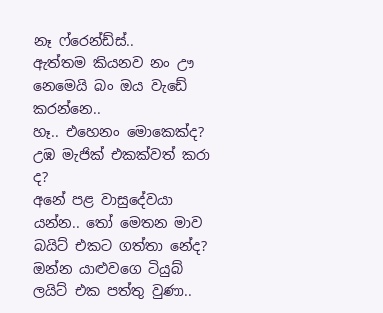නෑ ෆ්රෙන්ඩ්ස්..
ඇත්තම කියනව නං ඌ නෙමෙයි බං ඔය වැඩේ කරන්නෙ..
හෑ.. එහෙනං මොකෙක්ද? උඹ මැජික් එකක්වත් කරා ද?
අනේ පළ වාසුදේවයා යන්න.. තෝ මෙතන මාව බයිට් එකට ගත්තා නේද?
ඔන්න යාළුවගෙ ටියුබ් ලයිට් එක පත්තු වුණා..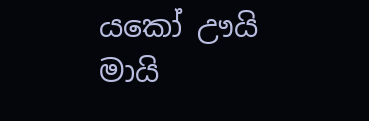යකෝ ඌයි මායි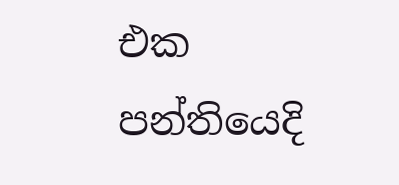එක පන්තියෙදි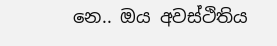නෙ.. ඔය අවස්ථිතිය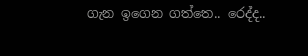ගැන ඉගෙන ගත්තෙ.. රෙද්ද..